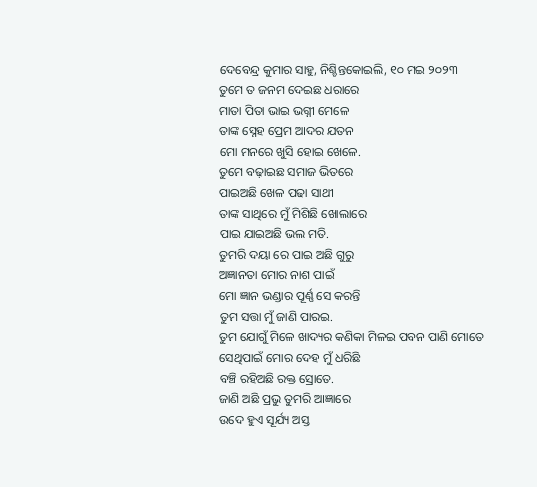ଦେବେନ୍ଦ୍ର କୁମାର ସାହୁ, ନିଶ୍ଚିନ୍ତକୋଇଲି, ୧୦ ମଇ ୨୦୨୩
ତୁମେ ତ ଜନମ ଦେଇଛ ଧରାରେ
ମାତା ପିତା ଭାଇ ଭଗ୍ନୀ ମେଳେ
ତାଙ୍କ ସ୍ନେହ ପ୍ରେମ ଆଦର ଯତନ
ମୋ ମନରେ ଖୁସି ହୋଇ ଖେଳେ.
ତୁମେ ବଢ଼ାଇଛ ସମାଜ ଭିତରେ
ପାଇଅଛି ଖେଳ ପଢା ସାଥୀ
ତାଙ୍କ ସାଥିରେ ମୁଁ ମିଶିଛି ଖୋଲାରେ
ପାଇ ଯାଇଅଛି ଭଲ ମତି.
ତୁମରି ଦୟା ରେ ପାଇ ଅଛି ଗୁରୁ
ଅଜ୍ଞାନତା ମୋର ନାଶ ପାଇଁ
ମୋ ଜ୍ଞାନ ଭଣ୍ଡାର ପୂର୍ଣ୍ଣ ସେ କରନ୍ତି
ତୁମ ସତ୍ତା ମୁଁ ଜାଣି ପାରଇ.
ତୁମ ଯୋଗୁଁ ମିଳେ ଖାଦ୍ୟର କଣିକା ମିଳଇ ପବନ ପାଣି ମୋତେ
ସେଥିପାଇଁ ମୋର ଦେହ ମୁଁ ଧରିଛି
ବଞ୍ଚି ରହିଅଛି ରକ୍ତ ସ୍ରୋତେ.
ଜାଣି ଅଛି ପ୍ରଭୁ ତୁମରି ଆଜ୍ଞାରେ
ଉଦେ ହୁଏ ସୂର୍ଯ୍ୟ ଅସ୍ତ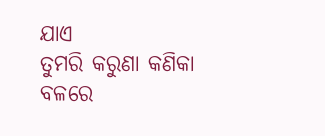ଯାଏ
ତୁମରି କରୁଣା କଣିକା ବଳରେ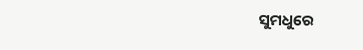ସୁମଧୁରେ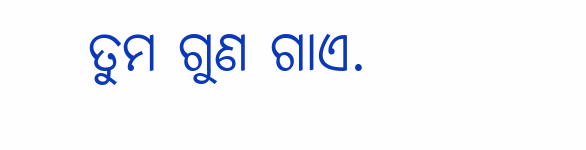ତୁମ ଗୁଣ ଗାଏ.